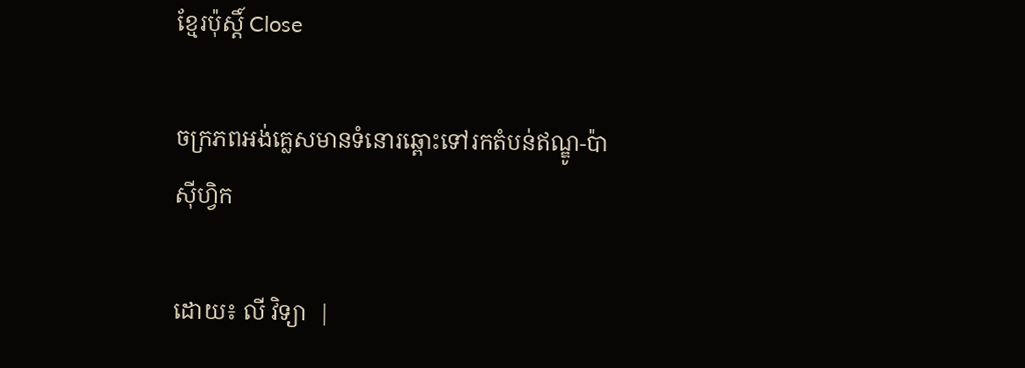ខ្មែរប៉ុស្ដិ៍ Close

ចក្រភពអង់គ្លេសមានទំនោរឆ្ពោះទៅរកតំបន់ឥណ្ឌូ-ប៉ាស៊ីហ្វិក

ដោយ៖ លី វិទ្យា  |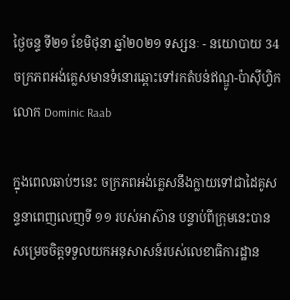ថ្ងៃចន្ទ ទី២១ ខែមិថុនា ឆ្នាំ២០២១ ទស្សនៈ - នយោបាយ 34
ចក្រភពអង់គ្លេសមានទំនោរឆ្ពោះទៅរកតំបន់ឥណ្ឌូ-ប៉ាស៊ីហ្វិក លោក Dominic Raab

ក្នុងពេលឆាប់ៗនេះ ចក្រភពអង់គ្លេសនឹងក្លាយទៅជាដៃគូសន្ទនាពេញលេញទី ១១ របស់អាស៊ាន បន្ទាប់ពីក្រុមនេះបានសម្រេចចិត្តទទួលយកអនុសាសន៍របស់លេខាធិការដ្ឋាន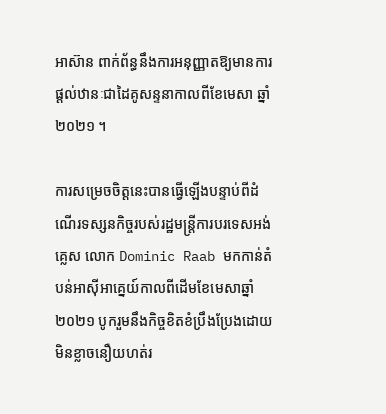អាស៊ាន ពាក់ព័ន្ធនឹងការអនុញ្ញាតឱ្យមានការផ្តល់ឋានៈជាដៃគូសន្ទនាកាលពីខែមេសា ឆ្នាំ ២០២១ ។

ការសម្រេចចិត្តនេះបានធ្វើឡើងបន្ទាប់ពីដំណើរទស្សនកិច្ចរបស់រដ្ឋមន្រ្តីការបរទេសអង់គ្លេស លោក Dominic Raab មកកាន់តំបន់អាស៊ីអាគ្នេយ៍កាលពីដើមខែមេសាឆ្នាំ ២០២១ បូករួមនឹងកិច្ចខិតខំប្រឹងប្រែងដោយមិនខ្លាចនឿយហត់រ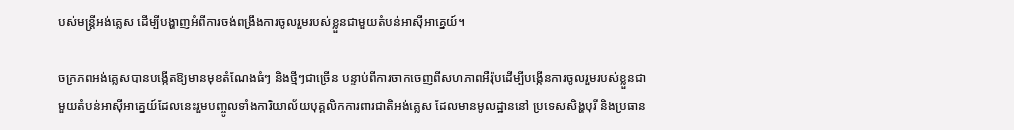បស់មន្រ្តីអង់គ្លេស ដើម្បីបង្ហាញអំពីការចង់ពង្រឹងការចូលរួមរបស់ខ្លួនជាមួយតំបន់អាស៊ីអាគ្នេយ៍។

ចក្រភពអង់គ្លេសបានបង្កើតឱ្យមានមុខតំណែងធំៗ និងថ្មីៗជាច្រើន បន្ទាប់ពីការចាកចេញពីសហភាពអឺរ៉ុបដើម្បីបង្កើនការចូលរួមរបស់ខ្លួនជាមួយតំបន់អាស៊ីអាគ្នេយ៍ដែលនេះរួមបញ្ចូលទាំងការិយាល័យបុគ្គលិកការពារជាតិអង់គ្លេស ដែលមានមូលដ្ឋាននៅ ប្រទេសសិង្ហបុរី និងប្រធាន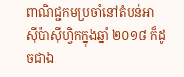ពាណិជ្ជកមប្រចាំនៅតំបន់អាស៊ីប៉ាស៊ីហ្វិកក្នុងឆ្នាំ ២០១៨ ក៏ដូចជាឯ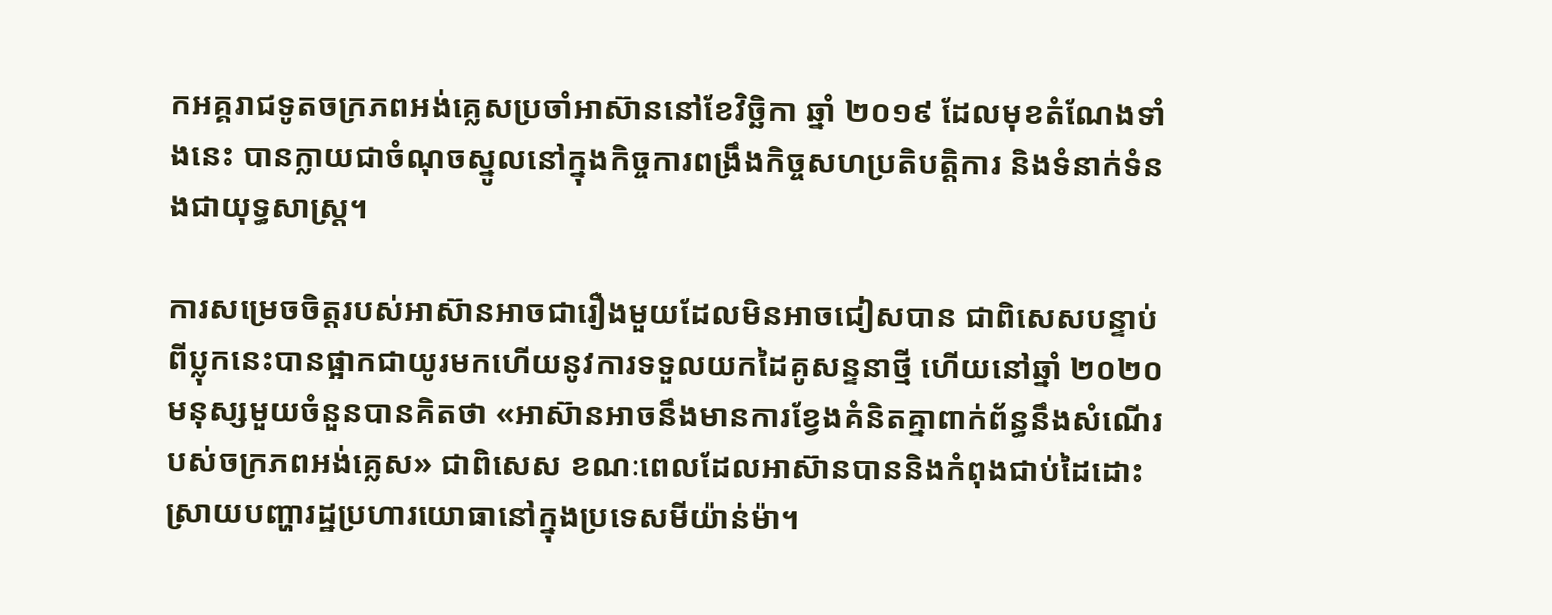កអគ្គរាជទូតចក្រភពអង់គ្លេសប្រចាំអាស៊ាននៅខែវិច្ឆិកា ឆ្នាំ ២០១៩ ដែលមុខតំណែងទាំងនេះ បានក្លាយជាចំណុចស្នូលនៅក្នុងកិច្ចការពង្រឹងកិច្ចសហប្រតិបត្តិការ និងទំនាក់ទំនងជាយុទ្ធសាស្ត្រ។

ការសម្រេចចិត្តរបស់អាស៊ានអាចជារឿងមួយដែលមិនអាចជៀសបាន ជាពិសេសបន្ទាប់ពីប្លុកនេះបានផ្អាកជាយូរមកហើយនូវការទទួលយកដៃគូសន្ទនាថ្មី ហើយនៅឆ្នាំ ២០២០ មនុស្សមួយចំនួនបានគិតថា «អាស៊ានអាចនឹងមានការខ្វែងគំនិតគ្នាពាក់ព័ន្ធនឹងសំណើរបស់ចក្រភពអង់គ្លេស» ជាពិសេស ខណៈពេលដែលអាស៊ានបាននិងកំពុងជាប់ដៃដោះស្រាយបញ្ហារដ្ឋប្រហារយោធានៅក្នុងប្រទេសមីយ៉ាន់ម៉ា។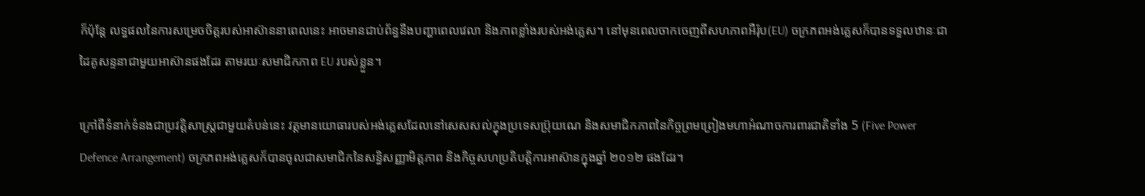ក៏ប៉ុន្តែ លទ្ធផលនៃការសម្រេចចិត្តរបស់អាស៊ាននាពេលនេះ អាចមានជាប់ព័ន្ធនឹងបញ្ហាពេលវេលា និងភាពខ្លាំងរបស់អង់គ្លេស។ នៅមុនពេលចាកចេញពីសហភាពអឺរ៉ុប(EU) ចក្រភពអង់គ្លេសក៏បានទទួលឋានៈជាដៃគូសន្ទនាជាមួយអាស៊ានផងដែរ តាមរយៈសមាជិកភាព EU របស់ខ្លួន។

ក្រៅពីទំនាក់ទំនងជាប្រវត្តិសាស្ត្រជាមួយតំបន់នេះ វត្តមានយោធារបស់អង់គ្លេសដែលនៅសេសសល់ក្នុងប្រទេសប្រ៊ុយណេ និងសមាជិកភាពនៃកិច្ចព្រមព្រៀងមហាអំណាចការពារជាតិទាំង 5 (Five Power Defence Arrangement) ចក្រភពអង់គ្លេសក៏បានចូលជាសមាជិកនៃសន្ធិសញ្ញាមិត្តភាព និងកិច្ចសហប្រតិបត្តិការអាស៊ានក្នុងឆ្នាំ ២០១២ ផងដែរ។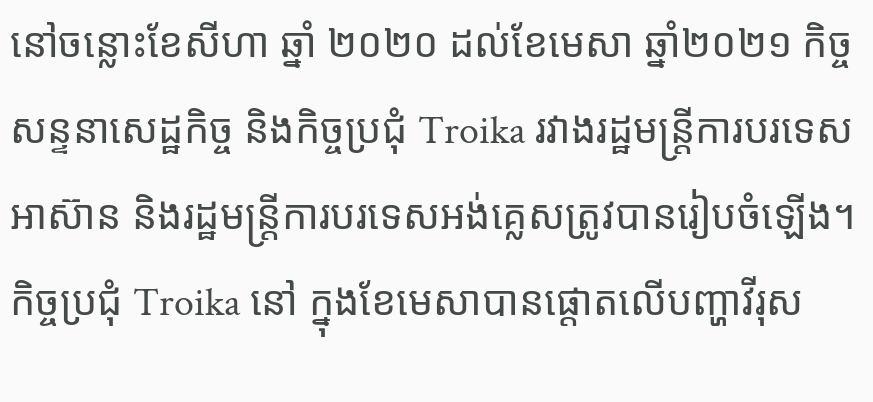នៅចន្លោះខែសីហា ឆ្នាំ ២០២០ ដល់ខែមេសា ឆ្នាំ២០២១ កិច្ចសន្ទនាសេដ្ឋកិច្ច និងកិច្ចប្រជុំ Troika រវាងរដ្ឋមន្ត្រីការបរទេសអាស៊ាន និងរដ្ឋមន្ត្រីការបរទេសអង់គ្លេសត្រូវបានរៀបចំឡើង។ កិច្ចប្រជុំ Troika នៅ ក្នុងខែមេសាបានផ្តោតលើបញ្ហាវីរុស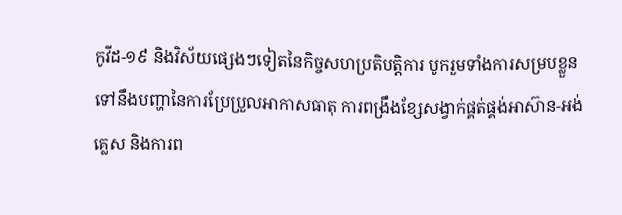កូវីដ-១៩ និងវិស័យផ្សេងៗទៀតនៃកិច្ចសហប្រតិបត្តិការ បូករួមទាំងការសម្របខ្លួនទៅនឹងបញ្ហានៃការប្រែប្រួលអាកាសធាតុ ការពង្រឹងខ្សែសង្វាក់ផ្គត់ផ្គង់អាស៊ាន-អង់គ្លេស និងការព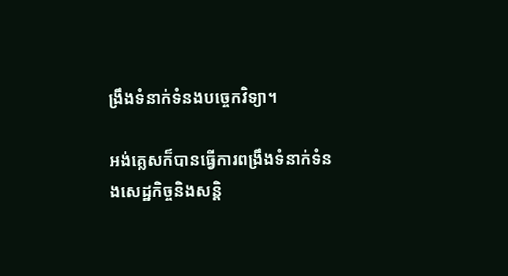ង្រឹងទំនាក់ទំនងបច្ចេកវិទ្យា។

អង់គ្លេសក៏បានធ្វើការពង្រឹងទំនាក់ទំនងសេដ្ឋកិច្ចនិងសន្តិ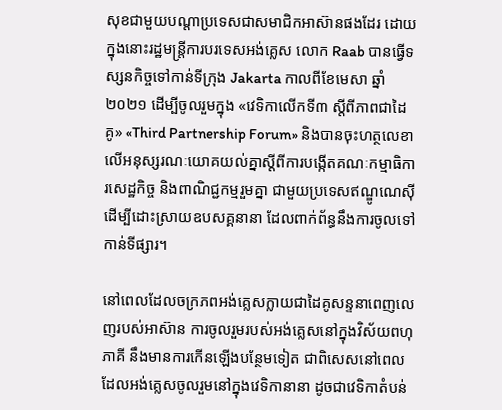សុខជាមួយបណ្តាប្រទេសជាសមាជិកអាស៊ានផងដែរ ដោយក្នុងនោះរដ្ឋមន្រ្តីការបរទេសអង់គ្លេស លោក Raab បានធ្វើទស្សនកិច្ចទៅកាន់ទីក្រុង Jakarta កាលពីខែមេសា ឆ្នាំ ២០២១ ដើម្បីចូលរួមក្នុង «វេទិកាលើកទី៣ ស្តីពីភាពជាដៃគូ» «Third Partnership Forum» និងបានចុះហត្ថលេខាលើអនុស្សរណៈយោគយល់គ្នាស្តីពីការបង្កើតគណៈកម្មាធិការសេដ្ឋកិច្ច និងពាណិជ្ជកម្មរួមគ្នា ជាមួយប្រទេសឥណ្ឌូណេស៊ី ដើម្បីដោះស្រាយឧបសគ្គនានា ដែលពាក់ព័ន្ធនឹងការចូលទៅកាន់ទីផ្សារ។

នៅពេលដែលចក្រភពអង់គ្លេសក្លាយជាដៃគូសន្ទនាពេញលេញរបស់អាស៊ាន ការចូលរួមរបស់អង់គ្លេសនៅក្នុងវិស័យពហុភាគី នឹងមានការកើនឡើងបន្ថែមទៀត ជាពិសេសនៅពេលដែលអង់គ្លេសចូលរួមនៅក្នុងវេទិកានានា ដូចជាវេទិកាតំបន់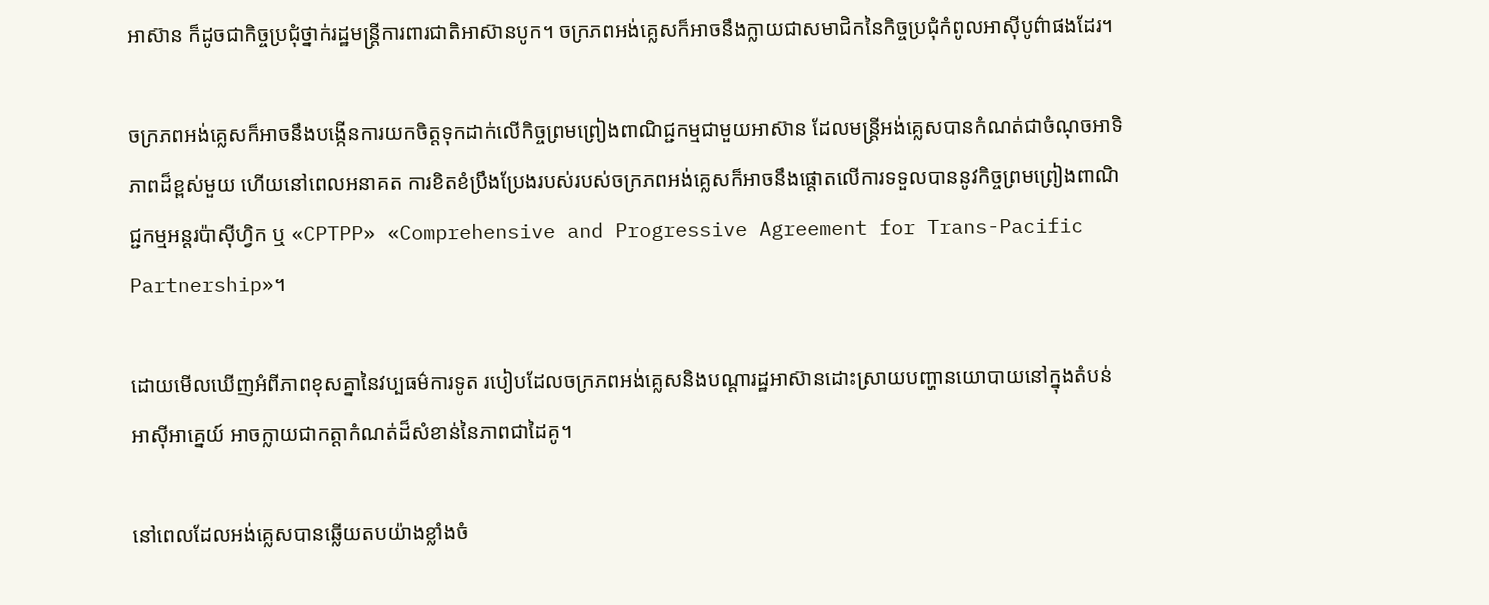អាស៊ាន ក៏ដូចជាកិច្ចប្រជុំថ្នាក់រដ្ឋមន្ត្រីការពារជាតិអាស៊ានបូក។ ចក្រភពអង់គ្លេសក៏អាចនឹងក្លាយជាសមាជិកនៃកិច្ចប្រជុំកំពូលអាស៊ីបូព៌ាផងដែរ។

ចក្រភពអង់គ្លេសក៏អាចនឹងបង្កើនការយកចិត្តទុកដាក់លើកិច្ចព្រមព្រៀងពាណិជ្ជកម្មជាមួយអាស៊ាន ដែលមន្រ្តីអង់គ្លេសបានកំណត់ជាចំណុចអាទិភាពដ៏ខ្ពស់មួយ ហើយនៅពេលអនាគត ការខិតខំប្រឹងប្រែងរបស់របស់ចក្រភពអង់គ្លេសក៏អាចនឹងផ្តោតលើការទទួលបាននូវកិច្ចព្រមព្រៀងពាណិជ្ជកម្មអន្តរប៉ាស៊ីហ្វិក ឬ «CPTPP» «Comprehensive and Progressive Agreement for Trans-Pacific Partnership»។

ដោយមើលឃើញអំពីភាពខុសគ្នានៃវប្បធម៌ការទូត របៀបដែលចក្រភពអង់គ្លេសនិងបណ្តារដ្ឋអាស៊ានដោះស្រាយបញ្ហានយោបាយនៅក្នុងតំបន់អាស៊ីអាគ្នេយ៍ អាចក្លាយជាកត្តាកំណត់ដ៏សំខាន់នៃភាពជាដៃគូ។

នៅពេលដែលអង់គ្លេសបានឆ្លើយតបយ៉ាងខ្លាំងចំ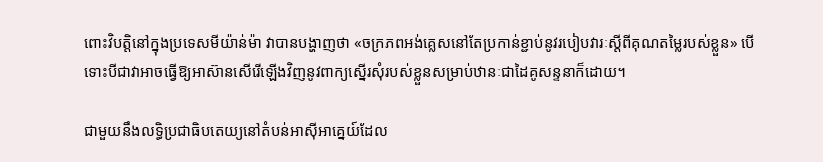ពោះវិបត្តិនៅក្នុងប្រទេសមីយ៉ាន់ម៉ា វាបានបង្ហាញថា «ចក្រភពអង់គ្លេសនៅតែប្រកាន់ខ្ជាប់នូវរបៀបវារៈស្តីពីគុណតម្លៃរបស់ខ្លួន» បើទោះបីជាវាអាចធ្វើឱ្យអាស៊ានសើរើឡើងវិញនូវពាក្យស្នើរសុំរបស់ខ្លួនសម្រាប់ឋានៈជាដៃគូសន្ទនាក៏ដោយ។

ជាមួយនឹងលទ្ធិប្រជាធិបតេយ្យនៅតំបន់អាស៊ីអាគ្នេយ៍ដែល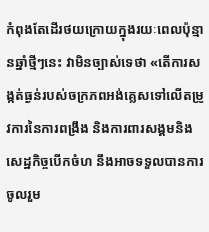កំពុងតែដើរថយក្រោយក្នុងរយៈពេលប៉ុន្មានឆ្នាំថ្មីៗនេះ វាមិនច្បាស់ទេថា «តើការសង្កត់ធ្ងន់របស់ចក្រភពអង់គ្លេសទៅលើតម្រូវការនៃការពង្រឹង និងការពារសង្គមនិងសេដ្ឋកិច្ចបើកចំហ នឹងអាចទទួលបានការ ចូលរួម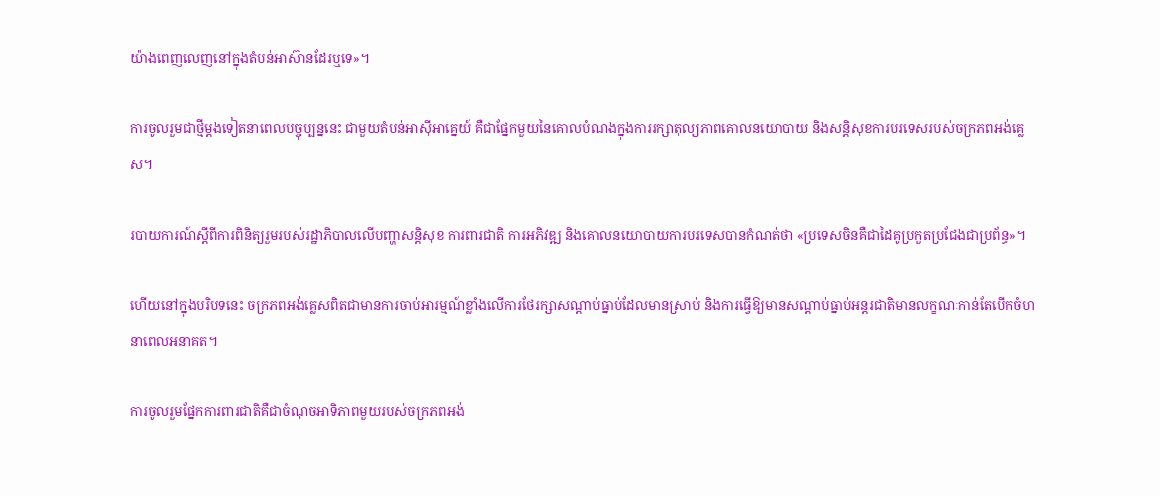យ៉ាងពេញលេញនៅក្នុងតំបន់អាស៊ានដែរឬទេ»។

ការចូលរួមជាថ្មីម្តងទៀតនាពេលបច្ចុប្បន្ននេះ ជាមួយតំបន់អាស៊ីអាគ្នេយ៍ គឺជាផ្នែកមួយនៃគោលបំណងក្នុងការរក្សាតុល្យភាពគោលនយោបាយ និងសន្តិសុខការបរទេសរបស់ចក្រភពអង់គ្លេស។

របាយការណ៍ស្តីពីការពិនិត្យរួមរបស់រដ្ឋាភិបាលលើបញ្ហាសន្តិសុខ ការពារជាតិ ការអភិវឌ្ឍ និងគោលនយោបាយការបរទេសបានកំណត់ថា «ប្រទេសចិនគឺជាដៃគូប្រកួតប្រជែងជាប្រព័ន្ធ»។

ហើយនៅក្នុងបរិបទនេះ ចក្រភពអង់គ្លេសពិតជាមានការចាប់អារម្មណ៍ខ្លាំងលើការថែរក្សាសណ្តាប់ធ្នាប់ដែលមានស្រាប់ និងការធ្វើឱ្យមានសណ្តាប់ធ្នាប់អន្តរជាតិមានលក្ខណៈកាន់តែបើកចំហនាពេលអនាគត។

ការចូលរួមផ្នែកការពារជាតិគឺជាចំណុចអាទិភាពមួយរបស់ចក្រភពអង់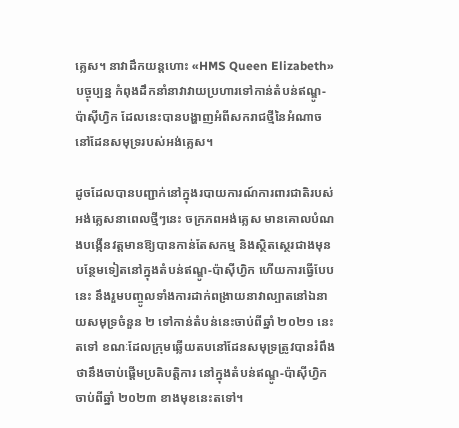គ្លេស។ នាវាដឹកយន្តហោះ «HMS Queen Elizabeth» បច្ចុប្បន្ន កំពុងដឹកនាំនាវាវាយប្រហារទៅកាន់តំបន់ឥណ្ឌូ-ប៉ាស៊ីហ្វិក ដែលនេះបានបង្ហាញអំពីសករាជថ្មីនៃអំណាច នៅដែនសមុទ្ររបស់អង់គ្លេស។

ដូចដែលបានបញ្ជាក់នៅក្នុងរបាយការណ៍ការពារជាតិរបស់អង់គ្លេសនាពេលថ្មីៗនេះ ចក្រភពអង់គ្លេស មានគោលបំណងបង្កើនវត្តមានឱ្យបានកាន់តែសកម្ម និងស្ថិតស្ថេរជាងមុនបន្ថែមទៀតនៅក្នុងតំបន់ឥណ្ឌូ-ប៉ាស៊ីហ្វិក ហើយការធ្វើបែបនេះ នឹងរួមបញ្ចូលទាំងការដាក់ពង្រាយនាវាល្បាតនៅឯនាយសមុទ្រចំនួន ២ ទៅកាន់តំបន់នេះចាប់ពីឆ្នាំ ២០២១ នេះតទៅ ខណៈដែលក្រុមឆ្លើយតបនៅដែនសមុទ្រត្រូវបានរំពឹងថានឹងចាប់ផ្តើមប្រតិបត្តិការ នៅក្នុងតំបន់ឥណ្ឌូ-ប៉ាស៊ីហ្វិកចាប់ពីឆ្នាំ ២០២៣ ខាងមុខនេះតទៅ។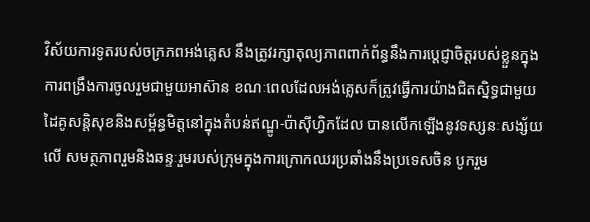វិស័យការទូតរបស់ចក្រភពអង់គ្លេស នឹងត្រូវរក្សាតុល្យភាពពាក់ព័ន្ធនឹងការប្តេជ្ញាចិត្តរបស់ខ្លួនក្នុងការពង្រឹងការចូលរួមជាមួយអាស៊ាន ខណៈពេលដែលអង់គ្លេសក៏ត្រូវធ្វើការយ៉ាងជិតស្និទ្ធជាមួយដៃគូសន្តិសុខនិងសម្ព័ន្ធមិត្តនៅក្នុងតំបន់ឥណ្ឌូ-ប៉ាស៊ីហ្វិកដែល បានលើកឡើងនូវទស្សនៈសង្ស័យលើ សមត្ថភាពរួមនិងឆន្ទៈរួមរបស់ក្រុមក្នុងការក្រោកឈរប្រឆាំងនឹងប្រទេសចិន បូករួម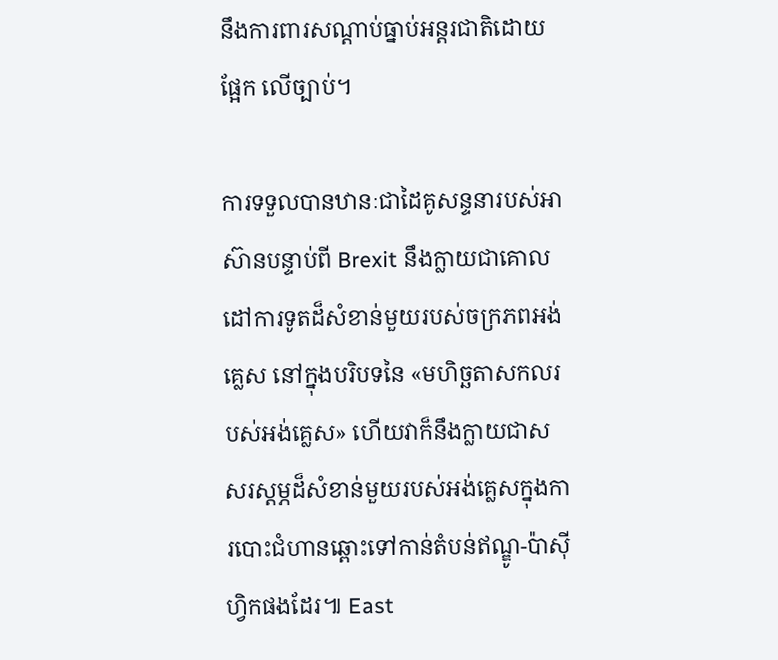នឹងការពារសណ្តាប់ធ្នាប់អន្តរជាតិដោយផ្អែក លើច្បាប់។

ការទទួលបានឋានៈជាដៃគូសន្ទនារបស់អាស៊ានបន្ទាប់ពី Brexit នឹងក្លាយជាគោលដៅការទូតដ៏សំខាន់មួយរបស់ចក្រភពអង់គ្លេស នៅក្នុងបរិបទនៃ «មហិច្ឆតាសកលរបស់អង់គ្លេស» ហើយវាក៏នឹងក្លាយជាសសរស្តម្ភដ៏សំខាន់មួយរបស់អង់គ្លេសក្នុងការបោះជំហានឆ្ពោះទៅកាន់តំបន់ឥណ្ឌូ-ប៉ាស៊ីហ្វិកផងដែរ៕ East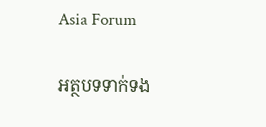Asia Forum

អត្ថបទទាក់ទង